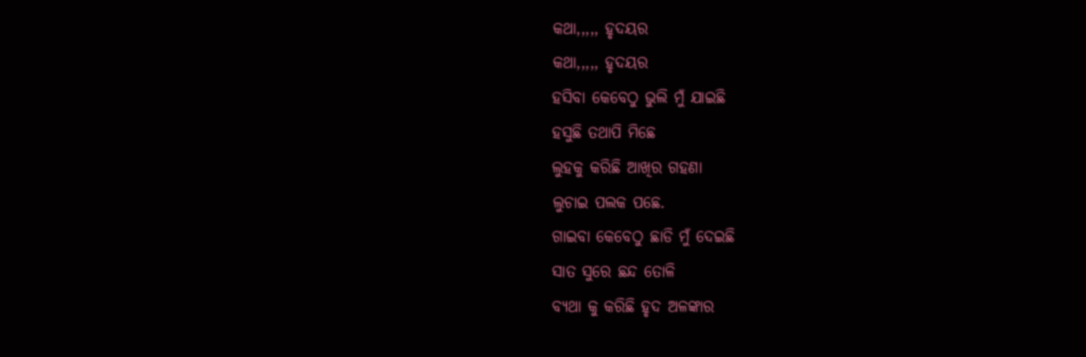କଥା,,,,, ହୃଦୟର
କଥା,,,,, ହୃଦୟର
ହସିବା କେବେଠୁ ଭୁଲି ମୁଁ ଯାଇଛି
ହସୁଛି ତଥାପି ମିଛେ
ଲୁହକୁ କରିଛି ଆଖିର ଗହଣା
ଲୁଚାଇ ପଲକ ପଛେ.
ଗାଇବା କେବେଠୁ ଛାଡି ମୁଁ ଦେଇଛି
ସାତ ସୁରେ ଛନ୍ଦ ତୋଳି
ବ୍ୟଥା କୁ କରିଛି ହୃଦ ଅଳଙ୍କାର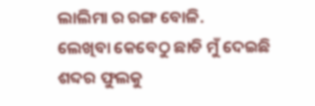ଲାଲିମା ର ରଙ୍ଗ ବୋଳି.
ଲେଖିବା କେବେଠୁ ଛାଡି ମୁଁ ଦେଇଛି
ଶବ୍ଦର ଫୁଲକୁ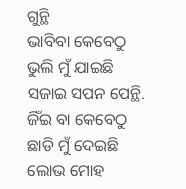ଗୁନ୍ଥି
ଭାବିବା କେବେଠୁ ଭୁଲି ମୁଁ ଯାଇଛି
ସଜାଇ ସପନ ପେନ୍ଥି.
ଜିଁଇ ବା କେବେଠୁ ଛାଡି ମୁଁ ଦେଇଛି
ଲୋଭ ମୋହ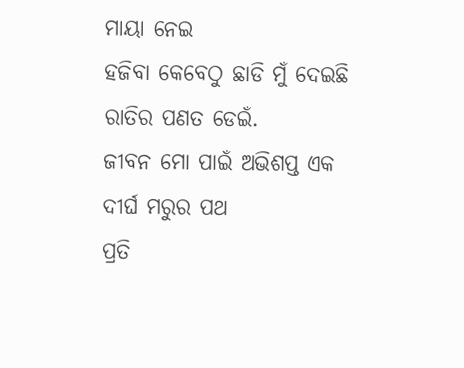ମାୟା ନେଇ
ହଜିବା କେବେଠୁ ଛାଡି ମୁଁ ଦେଇଛି
ରାତିର ପଣତ ଡେଇଁ.
ଜୀବନ ମୋ ପାଇଁ ଅଭିଶପ୍ତ ଏକ
ଦୀର୍ଘ ମରୁର ପଥ
ପ୍ରତି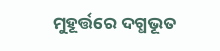ମୁହୂର୍ତ୍ତରେ ଦଗ୍ଧଭୂତ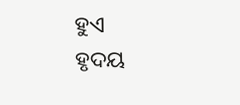ହୁଏ
ହୃଦୟ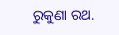ରୁକୁଣା ରଥ.